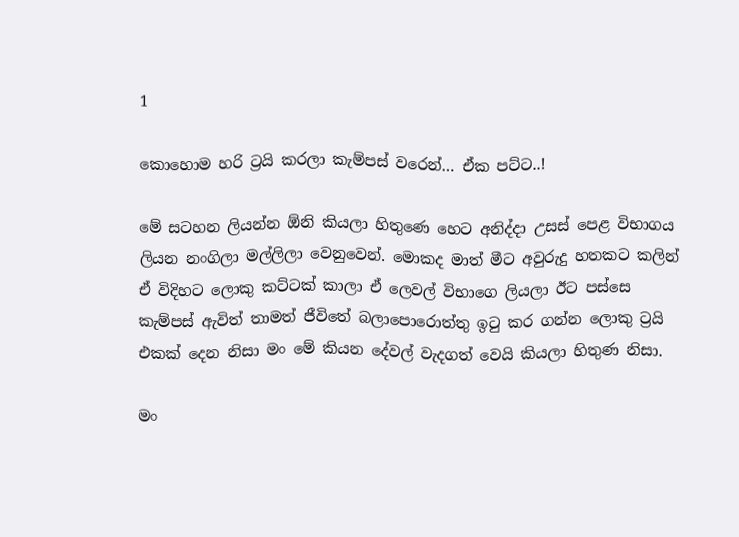1

කොහොම හරි ට්‍රයි කරලා කැම්පස් වරෙන්… ඒක පට්ට..!

මේ සටහන ලියන්න ඕනි කියලා හිතුණෙ හෙට අනිද්දා උසස් පෙළ විභාගය ලියන නංගිලා මල්ලිලා වෙනුවෙන්. මොකද මාත් මීට අවුරුදු හතකට කලින් ඒ විදිහට ලොකු කට්ටක් කාලා ඒ ලෙවල් විභාගෙ ලියලා ඊට පස්සෙ කැම්පස් ඇවිත් තාමත් ජීවිතේ බලාපොරොත්තු ඉටු කර ගන්න ලොකු ට්‍රයි එකක් දෙන නිසා මං මේ කියන දේවල් වැදගත් වෙයි කියලා හිතුණ නිසා.

මං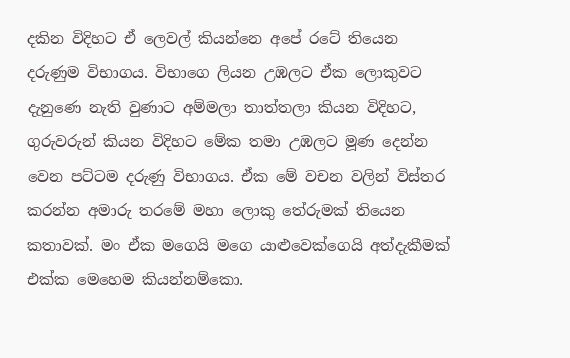දකින විදිහට ඒ ලෙවල් කියන්නෙ අපේ රටේ තියෙන දරුණුම විභාගය. විභාගෙ ලියන උඹලට ඒක ලොකුවට දැනුණෙ නැති වුණාට අම්මලා තාත්තලා කියන විදිහට, ගුරුවරුන් කියන විදිහට මේක තමා උඹලට මූණ දෙන්න වෙන පට්ටම දරුණු විභාගය. ඒක මේ වචන වලින් විස්තර කරන්න අමාරු තරමේ මහා ලොකු තේරුමක් තියෙන කතාවක්. මං ඒක මගෙයි මගෙ යාළුවෙක්ගෙයි අත්දැකීමක් එක්ක මෙහෙම කියන්නම්කො.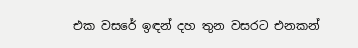එක වසරේ ඉඳන් දහ තුන වසරට එනකන්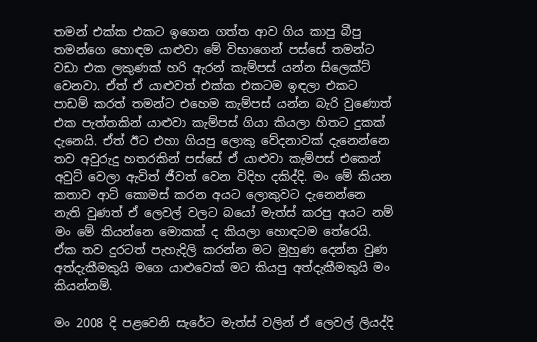තමන් එක්ක එකට ඉගෙන ගත්ත ආව ගිය කාපු බීපු තමන්ගෙ හොඳම යාළුවා මේ විභාගෙන් පස්සේ තමන්ට වඩා එක ලකුණක් හරි ඇරන් කැම්පස් යන්න සිලෙක්ට් වෙනවා. ඒත් ඒ යාළුවත් එක්ක එකටම ඉඳලා එකට පාඩම් කරත් තමන්ට එහෙම කැම්පස් යන්න බැරි වුණොත් එක පැත්තකින් යාළුවා කැම්පස් ගියා කියලා හිතට දුකක් දැනෙයි. ඒත් ඊට එහා ගියපු ලොකු වේදනාවක් දැනෙන්නෙ තව අවුරුදු හතරකින් පස්සේ ඒ යාළුවා කැම්පස් එකෙන් අවුට් වෙලා ඇවිත් ජීවත් වෙන විදිහ දකිද්දි. මං මේ කියන කතාව ආට් කොමස් කරන අයට ලොකුවට දැනෙන්නෙ නැති වුණත් ඒ ලෙවල් වලට බයෝ මැත්ස් කරපු අයට නම් මං මේ කියන්නෙ මොකක් ද කියලා හොඳටම තේරෙයි. ඒක තව දුරටත් පැහැදිලි කරන්න මට මුහුණ දෙන්න වුණ අත්දැකීමකුයි මගෙ යාළුවෙක් මට කියපු අත්දැකීමකුයි මං කියන්නම්.

මං 2008 දි පළවෙනි සැරේට මැත්ස් වලින් ඒ ලෙවල් ලියද්දි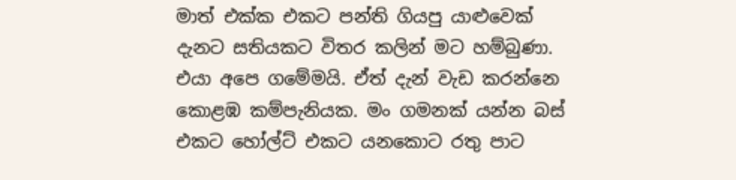මාත් එක්ක එකට පන්ති ගියපු යාළුවෙක් දැනට සතියකට විතර කලින් මට හම්බුණා. එයා අපෙ ගමේමයි. ඒත් දැන් වැඩ කරන්නෙ කොළඹ කම්පැනියක. මං ගමනක් යන්න බස් එකට හෝල්ට් එකට යනකොට රතු පාට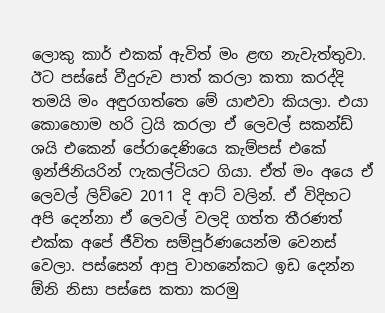ලොකු කාර් එකක් ඇවිත් මං ළඟ නැවැත්තුවා. ඊට පස්සේ වීදුරුව පාත් කරලා කතා කරද්දි තමයි මං අඳුරගත්තෙ මේ යාළුවා කියලා. එයා කොහොම හරි ට්‍රයි කරලා ඒ ලෙවල් සකන්ඩ් ශයි එකෙන් පේරාදෙණියෙ කැම්පස් එකේ ඉන්ජිනියරින් ෆැකල්ටියට ගියා. ඒත් මං අයෙ ඒ ලෙවල් ලිව්වෙ 2011 දි ආට් වලින්. ඒ විදිහට අපි දෙන්නා ඒ ලෙවල් වලදි ගත්ත තීරණත් එක්ක අපේ ජීවිත සම්පූර්ණයෙන්ම වෙනස් වෙලා. පස්සෙන් ආපු වාහනේකට ඉඩ දෙන්න ඕනි නිසා පස්සෙ කතා කරමු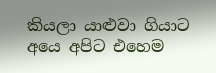කියලා යාළුවා ගියාට අයෙ අපිට එහෙම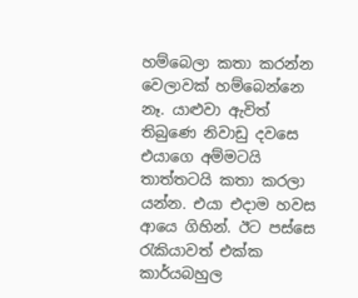හම්බෙලා කතා කරන්න වෙලාවක් හම්බෙන්නෙ නෑ. යාළුවා ඇවිත් තිබුණෙ නිවාඩු දවසෙ එයාගෙ අම්මටයි තාත්තටයි කතා කරලා යන්න. එයා එදාම හවස ආයෙ ගිහින්. ඊට පස්සෙ රැකියාවත් එක්ක කාර්යබහුල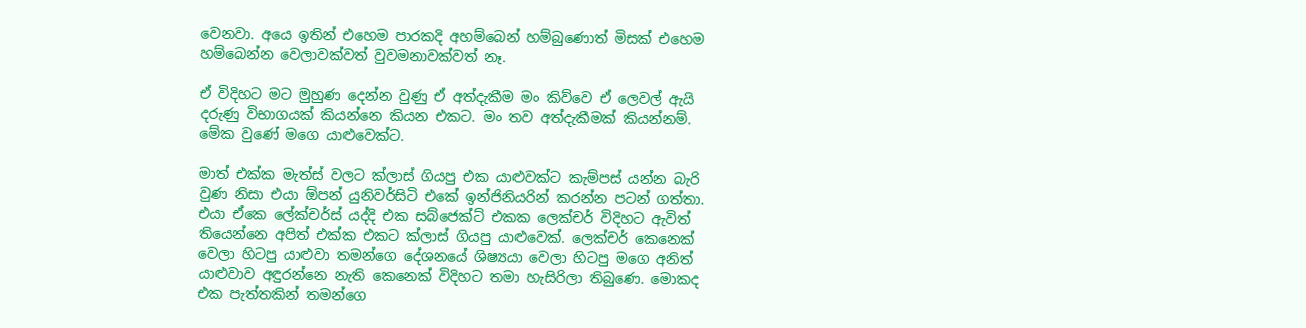වෙනවා. අයෙ ඉතින් එහෙම පාරකදි අහම්බෙන් හම්බුණොත් මිසක් එහෙම හම්බෙන්න වෙලාවක්වත් වුවමනාවක්වත් නෑ.

ඒ විදිහට මට මුහුණ දෙන්න වුණු ඒ අත්දැකීම මං කිව්වෙ ඒ ලෙවල් ඇයි දරුණු විභාගයක් කියන්නෙ කියන එකට. මං තව අත්දැකීමක් කියන්නම්. මේක වුණේ මගෙ යාළුවෙක්ට.

මාත් එක්ක මැත්ස් වලට ක්ලාස් ගියපු එක යාළුවක්ට කැම්පස් යන්න බැරි වුණ නිසා එයා ඕපන් යුනිවර්සිටි එකේ ඉන්ජිනියරින් කරන්න පටන් ගත්තා. එයා ඒකෙ ලේක්චර්ස් යද්දි එක සබ්ජෙක්ට් එකක ලෙක්චර් විදිහට ඇවිත් තියෙන්නෙ අපිත් එක්ක එකට ක්ලාස් ගියපු යාළුවෙක්. ලෙක්චර් කෙනෙක් වෙලා හිටපු යාළුවා තමන්ගෙ දේශනයේ ශිෂ්‍යයා වෙලා හිටපු මගෙ අනිත් යාළුවාව අඳුරන්නෙ නැති කෙනෙක් විදිහට තමා හැසිරිලා තිබුණෙ. මොකද එක පැත්තකින් තමන්ගෙ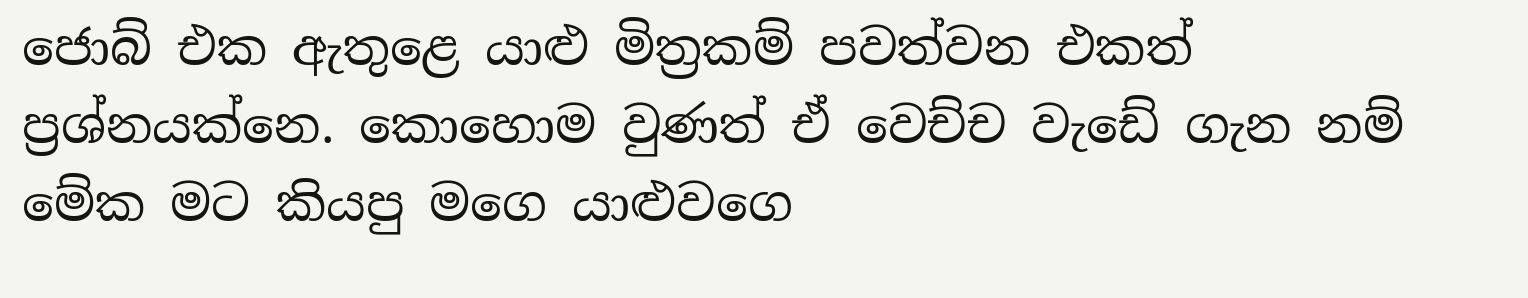ජොබ් එක ඇතුළෙ යාළු මිත්‍රකම් පවත්වන එකත් ප්‍රශ්නයක්නෙ. කොහොම වුණත් ඒ වෙච්ච වැඩේ ගැන නම් මේක මට කියපු මගෙ යාළුවගෙ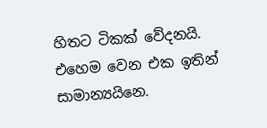හිතට ටිකක් වේදනයි. එහෙම වෙන එක ඉතින් සාමාන්‍යයිනෙ.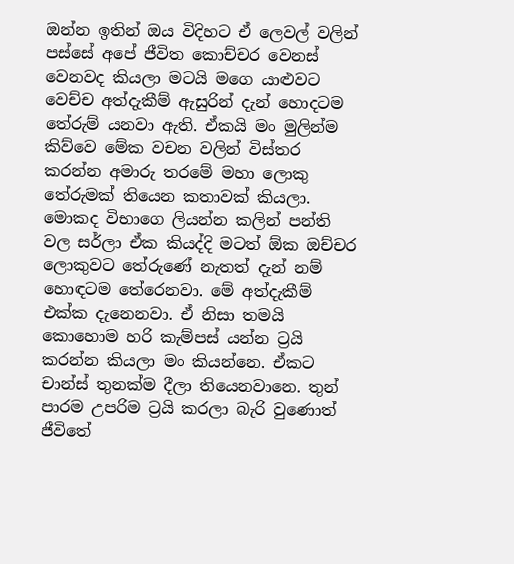ඔන්න ඉතින් ඔය විදිහට ඒ ලෙවල් වලින් පස්සේ අපේ ජීවිත ‍කොච්චර වෙනස් වෙනවද කියලා මටයි මගෙ යාළුවට වෙච්ච අත්දැකීම් ඇසුරින් දැන් හොදටම තේරුම් යනවා ඇති. ඒකයි මං මුලින්ම කිව්වෙ මේක වචන වලින් විස්තර කරන්න අමාරු තරමේ මහා ලොකු තේරුමක් තියෙන කතාවක් කියලා. මොකද විභාගෙ ලියන්න කලින් පන්ති වල සර්ලා ඒක කියද්දි මටත් ඕක ඔච්චර ලොකුවට තේරුණේ නැතත් දැන් නම් හොඳටම තේරෙනවා. මේ අත්දැකීම් එක්ක දැනෙනවා. ඒ නිසා තමයි කොහොම හරි කැම්පස් යන්න ට්‍රයි කරන්න කියලා මං කියන්නෙ. ඒකට චාන්ස් තුනක්ම දීලා තියෙනවානෙ. තුන් පාරම උපරිම ට්‍රයි කරලා බැරි වුණොත් ජීවිතේ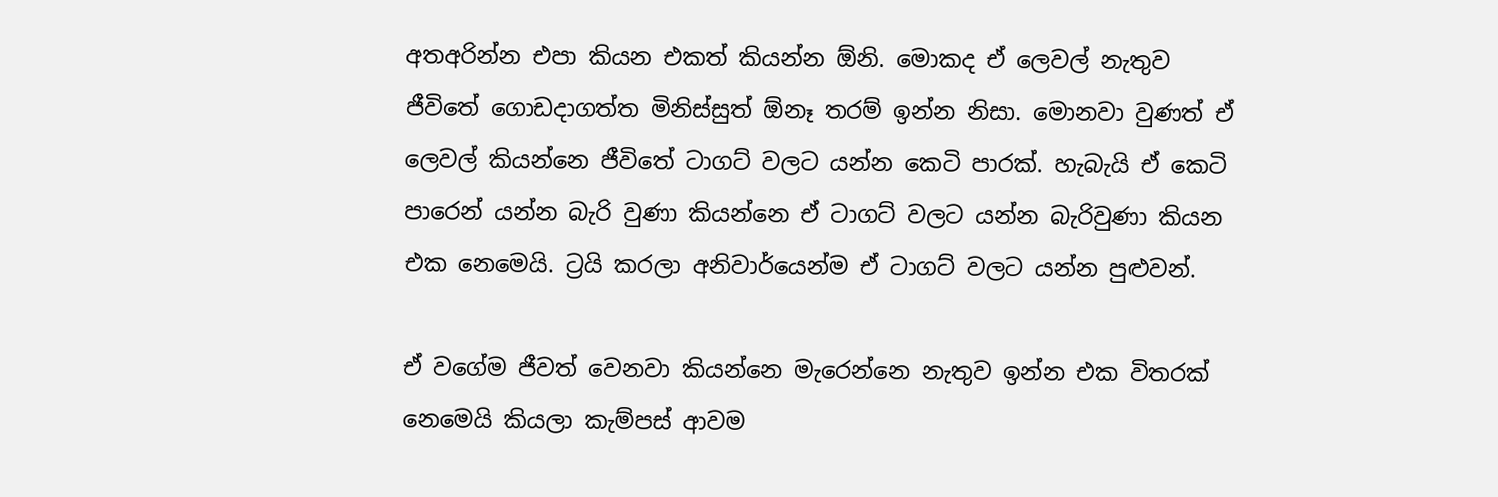අතඅරින්න එපා කියන එකත් කියන්න ඕනි. මොකද ඒ ලෙවල් නැතුව ජීවිතේ ගොඩදාගත්ත මිනිස්සුත් ඕනෑ තරම් ඉන්න නිසා. මොනවා වුණත් ඒ ලෙවල් කියන්නෙ ජීවිතේ ටාගට් වලට යන්න කෙටි පාරක්. හැබැයි ඒ කෙටි පාරෙන් යන්න බැරි වුණා කියන්නෙ ඒ ටාගට් වලට යන්න බැරිවුණා කියන එක නෙමෙයි. ට්‍රයි කරලා අනිවාර්යෙන්ම ඒ ටාගට් වලට යන්න පුළුවන්.

ඒ වගේම ජීවත් වෙනවා කියන්නෙ මැරෙන්නෙ නැතුව ඉන්න එක විතරක් නෙමෙයි කියලා කැම්පස් ආවම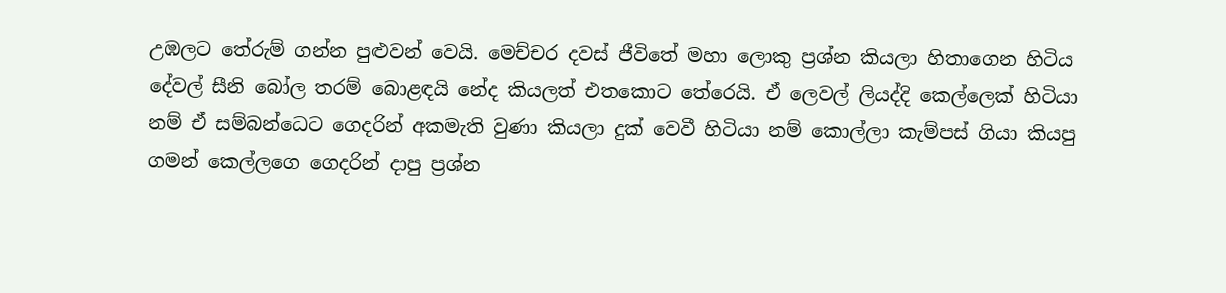උඹලට තේරුම් ගන්න පුළුවන් වෙයි. මෙච්චර දවස් ජීවිතේ මහා ලොකු ප්‍රශ්න කියලා හිතාගෙන හිටිය දේවල් සීනි බෝල තරම් බොළඳයි නේද කියලත් එතකොට තේරෙයි. ඒ ලෙවල් ලියද්දි කෙල්ලෙක් හිටියා නම් ඒ සම්බන්ධෙට ගෙදරින් අකමැති වුණා කියලා දුක් වෙවී හිටියා නම් කොල්ලා කැම්පස් ගියා කියපු ගමන් කෙල්ලගෙ ගෙදරින් දාපු ප්‍රශ්න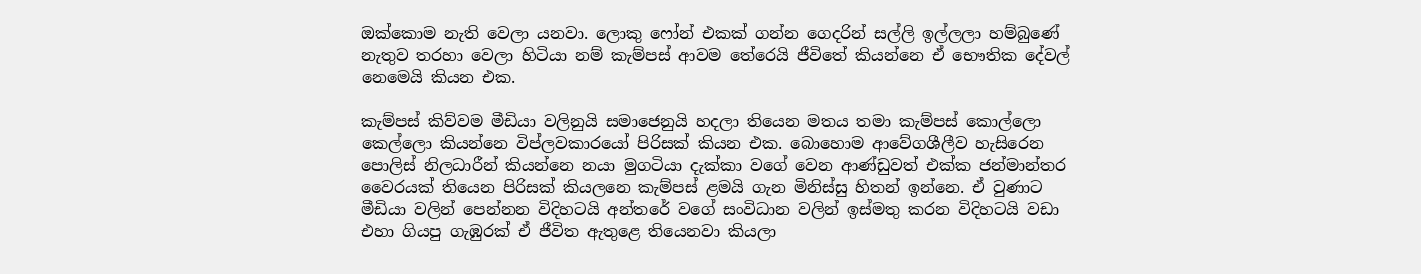ඔක්කොම නැති වෙලා යනවා. ලොකු ෆෝන් එකක් ගන්න ගෙදරින් සල්ලි ඉල්ලලා හම්බුණේ නැතුව තරහා වෙලා හිටියා නම් කැම්පස් ආවම තේරෙයි ජීවිතේ කියන්නෙ ඒ භෞතික දේවල් නෙමෙයි කියන එක.

කැම්පස් කිව්වම මීඩියා වලිනුයි සමාජෙනුයි හදලා තියෙන මතය තමා කැම්පස් කොල්ලො කෙල්ලො කියන්නෙ විප්ලවකාරයෝ පිරිසක් කියන එක. බොහොම ආවේගශීලීව හැසිරෙන පොලිස් නිලධාරීන් කියන්නෙ නයා මුගටියා දැක්කා වගේ වෙන ආණ්ඩුවත් එක්ක ජන්මාන්තර වෛරයක් තියෙන පිරිසක් කියලනෙ කැම්පස් ළමයි ගැන මිනිස්සු හිතන් ඉන්නෙ. ඒ වුණාට මීඩියා වලින් පෙන්නන විදිහටයි අන්තරේ වගේ සංවිධාන වලින් ඉස්මතු කරන විදිහටයි වඩා එහා ගියපු ගැඹුරක් ඒ ජීවිත ඇතුළෙ තියෙනවා කියලා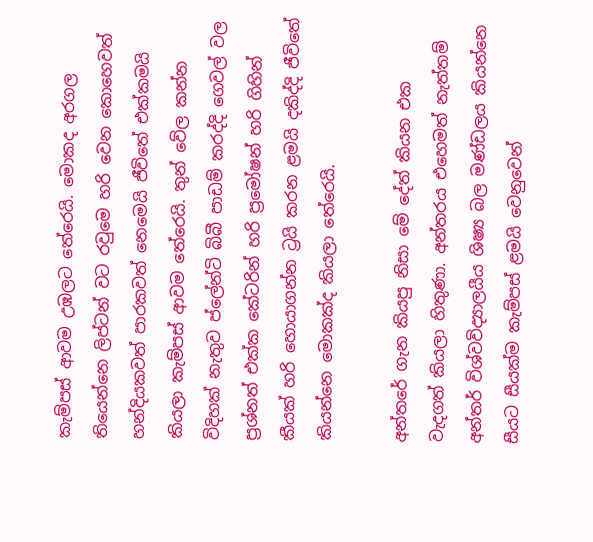කැම්පස් ආවම උඹලට තේරෙයි. මොකද අරගල තියෙන්නෙ ලිප්ටන් වට රවුමෙ හරි වෙන කොහෙවත් හන්දියකවත් පාරකවත් නෙමෙයි ජීවිතේ එක්කමයි කියලා කැම්පස් ආවම තේරෙයි. තුන් වේල කන්න විදිහක් නැතුව ප්ලේන්ටි බිබී පාඩම් කරද්දි ගෙවල් වල ප්‍රශ්නත් එක්ක කේටරින් හරි ප්‍රමෝෂන් හරි ගිහින් කීයක් හරි හොයාගන්න ට්‍රයි කරන ළමයි දකිද්දි ජීවිතේ කියන්නෙ මොකක්ද කියලා තේරෙයි.

අන්තරේ ගැන කියපු නිසා මේ දේත් කියන එක වැදගත් කියලා හිතුණා. අන්තරය එහෙමත් නැත්තම් අන්තර් විශ්වවිද්‍යාලයීය ශිෂ්‍ය බල මණ්ඩලය කියන්නෙ සීයට සීයක්ම කැම්පස් ළමයි වෙනුවෙන්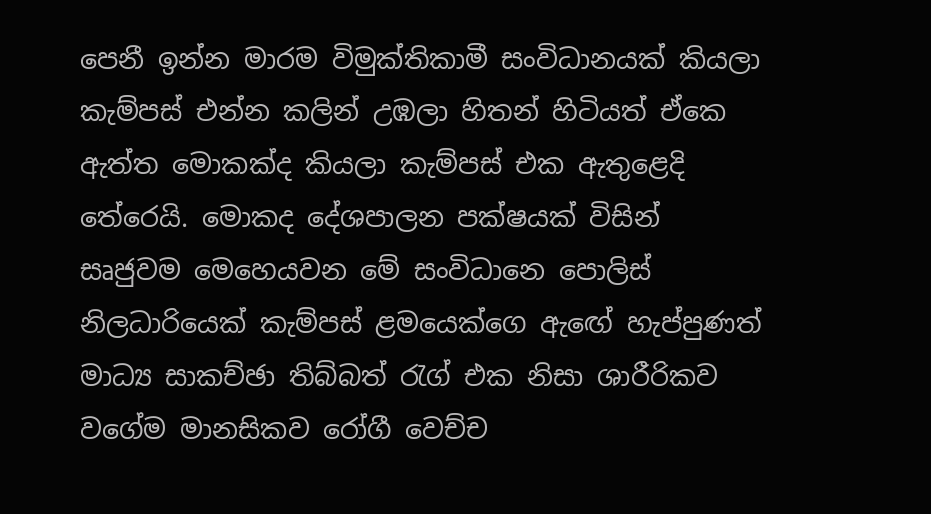පෙනී ඉන්න මාරම විමුක්තිකාමී සංවිධානයක් කියලා කැම්පස් එන්න කලින් උඹලා හිතන් හිටියත් ඒකෙ ඇත්ත මොකක්ද කියලා කැම්පස් එක ඇතුළෙදි තේරෙයි. මොකද දේශපාලන පක්ෂයක් විසින් සෘජුවම මෙහෙයවන මේ සංවිධානෙ පොලිස් නිලධාරියෙක් කැම්පස් ළමයෙක්ගෙ ඇඟේ හැප්පුණත් මාධ්‍ය සාකච්ඡා තිබ්බත් රැග් එක නිසා ශාරීරිකව වගේම මානසිකව රෝගී වෙච්ච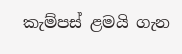කැම්පස් ළමයි ගැන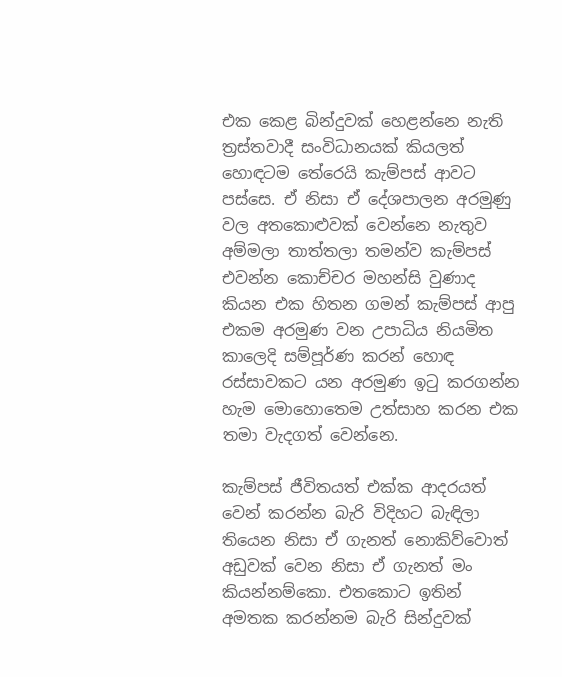එක කෙළ බින්දුවක් හෙළන්නෙ නැති ත්‍රස්තවාදී සංවිධානයක් කියලත් හොඳටම තේරෙයි කැම්පස් ආවට පස්සෙ. ඒ නිසා ඒ දේශපාලන අරමුණු වල අතකොළුවක් වෙන්නෙ නැතුව අම්මලා තාත්තලා තමන්ව කැම්පස් එවන්න කොච්චර මහන්සි වුණාද කියන එක හිතන ගමන් කැම්පස් ආපු එකම අරමුණ වන උපාධිය නියමිත කාලෙදි සම්පූර්ණ කරන් හොඳ රස්සාවකට යන අරමුණ ඉටු කරගන්න හැම මොහොතෙම උත්සාහ කරන එක තමා වැදගත් වෙන්නෙ.

කැම්පස් ජීවිතයත් එක්ක ආදරයත් වෙන් කරන්න බැරි විදිහට බැඳිලා තියෙන නිසා ඒ ගැනත් නොකිව්වොත් අඩුවක් වෙන නිසා ඒ ගැනත් මං කියන්නම්කො. එතකොට ඉතින් අමතක කරන්නම බැරි සින්දුවක්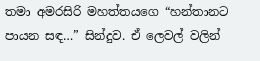තමා අමරසිරි මහත්තයගෙ “හන්තානට පායන සඳ…” සින්දුව. ඒ ලෙවල් වලින්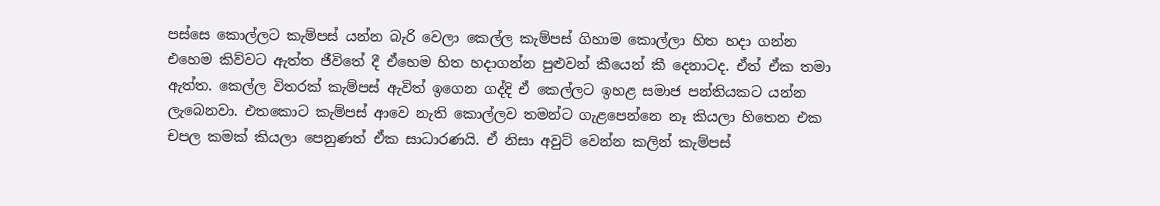පස්සෙ කොල්ලට කැම්පස් යන්න බැරි වෙලා කෙල්ල කැම්පස් ගිහාම කොල්ලා හිත හදා ගන්න එහෙම කිව්වට ඇත්ත ජීවිතේ දී ඒහෙම හිත හදාගන්න පුළුවන් කීයෙන් කී දෙනාටද. ඒත් ඒක තමා ඇත්ත. කෙල්ල විතරක් කැම්පස් ඇවිත් ඉගෙන ගද්දි ඒ කෙල්ලට ඉහළ සමාජ පන්තියකට යන්න ලැබෙනවා. එතකොට කැම්පස් ආවෙ නැති කොල්ලව තමන්ට ගැළපෙන්නෙ නෑ කියලා හිතෙන එක චපල කමක් කියලා පෙනුණත් ඒක සාධාරණයි. ඒ නිසා අවුට් වෙන්න කලින් කැම්පස්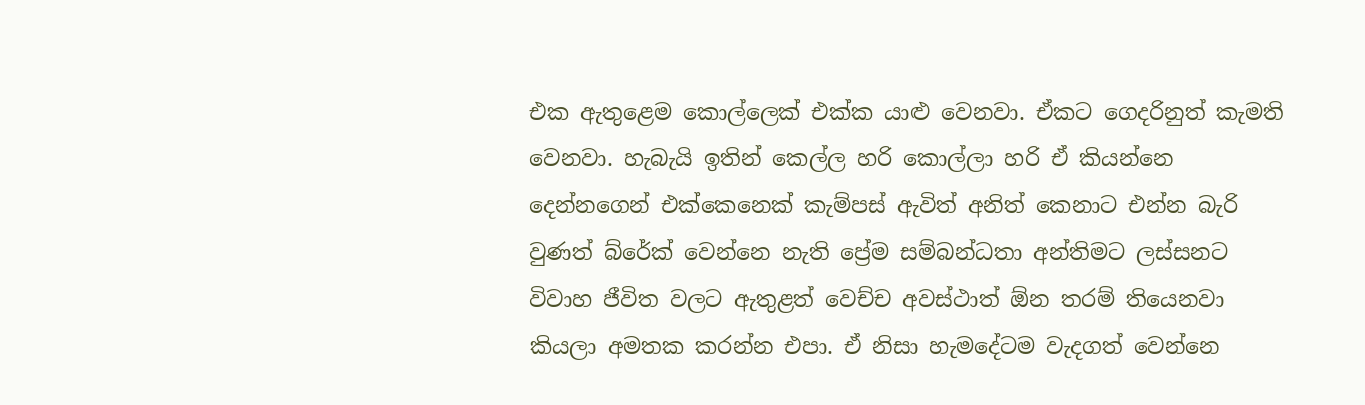එක ඇතුළෙම කොල්ලෙක් එක්ක යාළු වෙනවා. ඒකට ගෙදරිනුත් කැමති වෙනවා. හැබැයි ඉතින් කෙල්ල හරි කොල්ලා හරි ඒ කියන්නෙ දෙන්නගෙන් එක්කෙනෙක් කැම්පස් ඇවිත් අනිත් කෙනාට එන්න බැරි වුණත් බ්රේක් වෙන්නෙ නැති ප්‍රේම සම්බන්ධතා අන්තිමට ලස්සනට විවාහ ජීවිත වලට ඇතුළත් වෙච්ච අවස්ථාත් ඕන තරම් තියෙනවා කියලා අමතක කරන්න එපා. ඒ නිසා හැමදේටම වැදගත් වෙන්නෙ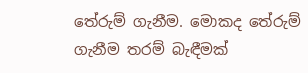තේරුම් ගැනීම. මොකද තේරුම් ගැනීම තරම් බැඳීමක්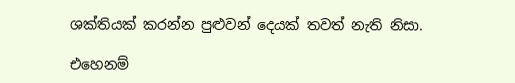ශක්තියක් කරන්න පුළුවන් දෙයක් තවත් නැති නිසා.

එහෙනම්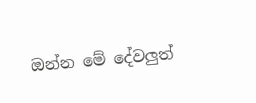ඔන්න මේ දේවලුත්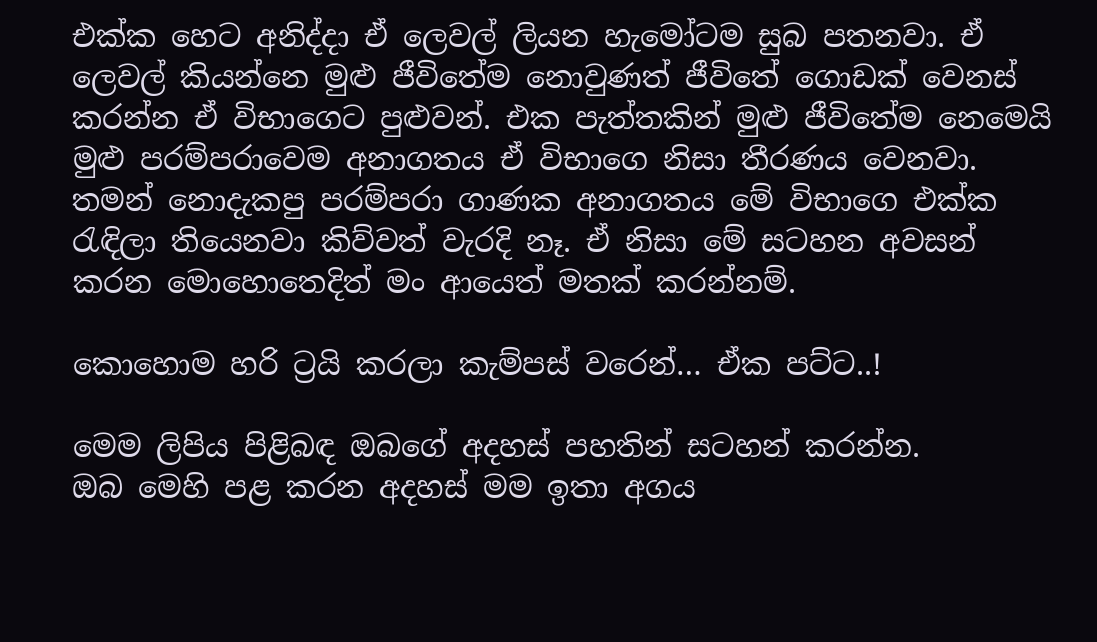එක්ක හෙට අනිද්දා ඒ ‍ලෙවල් ලියන හැමෝටම සුබ පතනවා. ඒ ලෙවල් කියන්නෙ මුළු ජීවිතේම නොවුණත් ජීවිතේ ගොඩක් වෙනස් කරන්න ඒ විභාගෙට පුළුවන්. එක පැත්තකින් මුළු ජීවිතේම නෙමෙයි මුළු පරම්පරාවෙම අනාගතය ඒ විභාගෙ නිසා තීරණය වෙනවා. තමන් නොදැකපු පරම්පරා ගාණක අනාගතය මේ විභාගෙ එක්ක රැඳිලා තියෙනවා කිව්වත් වැරදි නෑ. ඒ නිසා මේ සටහන අවසන් කරන මොහොතෙදිත් මං ආයෙත් මතක් කරන්නම්.

කොහොම හරි ට්‍රයි කරලා කැම්පස් වරෙන්… ඒක පට්ට..!

මෙම ලිපිය පිළිබඳ ඔබගේ අදහස් පහතින් සටහන් කරන්න.
ඔබ මෙහි පළ කරන අදහස් මම ඉතා අගය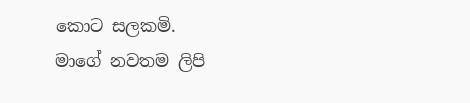කොට සලකමි.
මාගේ නවතම ලිපි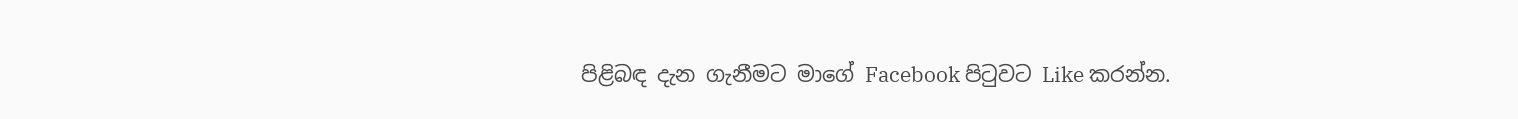පිළිබඳ දැන ගැනීමට මාගේ Facebook පිටුවට Like කරන්න.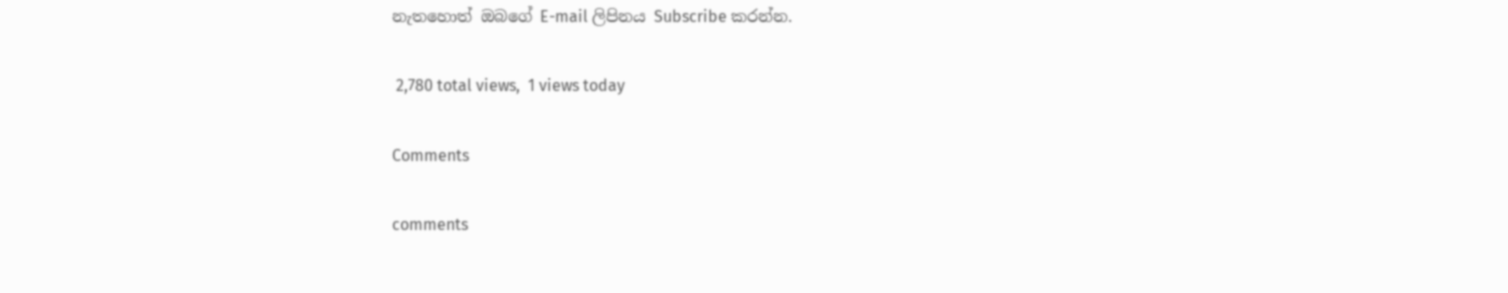නැතහොත් ඔබගේ E-mail ලිපිනය Subscribe කරන්න.

 2,780 total views,  1 views today

Comments

comments